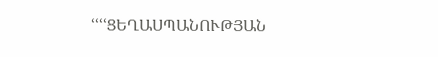ՙՙՙՙՑԵՂԱՍՊԱՆՈՒԹՅԱՆ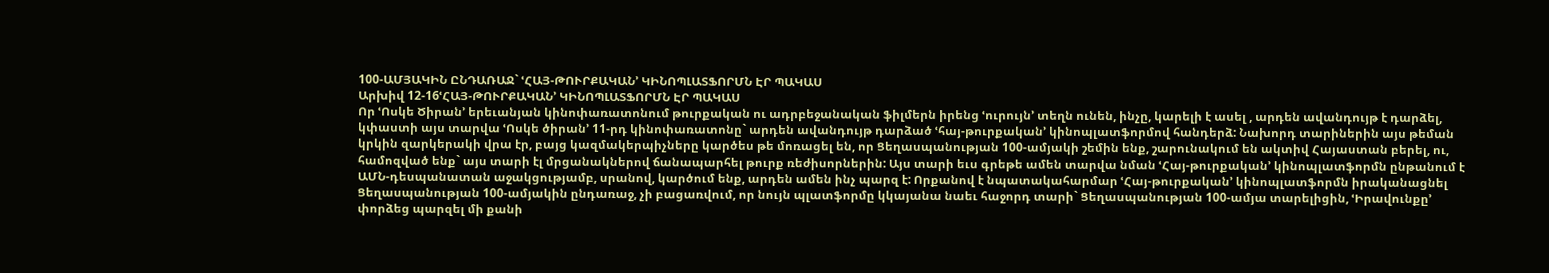100-ԱՄՅԱԿԻՆ ԸՆԴԱՌԱՋ` ՙՀԱՅ-ԹՈՒՐՔԱԿԱՆ՚ ԿԻՆՈՊԼԱՏՖՈՐՄՆ ԷՐ ՊԱԿԱՍ
Արխիվ 12-16ՙՀԱՅ-ԹՈՒՐՔԱԿԱՆ՚ ԿԻՆՈՊԼԱՏՖՈՐՄՆ ԷՐ ՊԱԿԱՍ
Որ ՙՈսկե Ծիրան՚ երեւանյան կինոփառատոնում թուրքական ու ադրբեջանական ֆիլմերն իրենց ՙուրույն՚ տեղն ունեն, ինչը, կարելի է ասել , արդեն ավանդույթ է դարձել, կփաստի այս տարվա ՙՈսկե ծիրան՚ 11-րդ կինոփառատոնը` արդեն ավանդույթ դարձած ՙհայ-թուրքական՚ կինոպլատֆորմով հանդերձ: Նախորդ տարիներին այս թեման կրկին զարկերակի վրա էր, բայց կազմակերպիչները կարծես թե մոռացել են, որ Ցեղասպանության 100-ամյակի շեմին ենք, շարունակում են ակտիվ Հայաստան բերել, ու, համոզված ենք` այս տարի էլ մրցանակներով ճանապարհել թուրք ռեժիսորներին: Այս տարի եւս գրեթե ամեն տարվա նման ՙՀայ-թուրքական՚ կինոպլատֆորմն ընթանում է ԱՄՆ-դեսպանատան աջակցությամբ, սրանով, կարծում ենք, արդեն ամեն ինչ պարզ է: Որքանով է նպատակահարմար ՙՀայ-թուրքական՚ կինոպլատֆորմն իրականացնել Ցեղասպանության 100-ամյակին ընդառաջ, չի բացառվում, որ նույն պլատֆորմը կկայանա նաեւ հաջորդ տարի` Ցեղասպանության 100-ամյա տարելիցին, ՙԻրավունքը՚ փորձեց պարզել մի քանի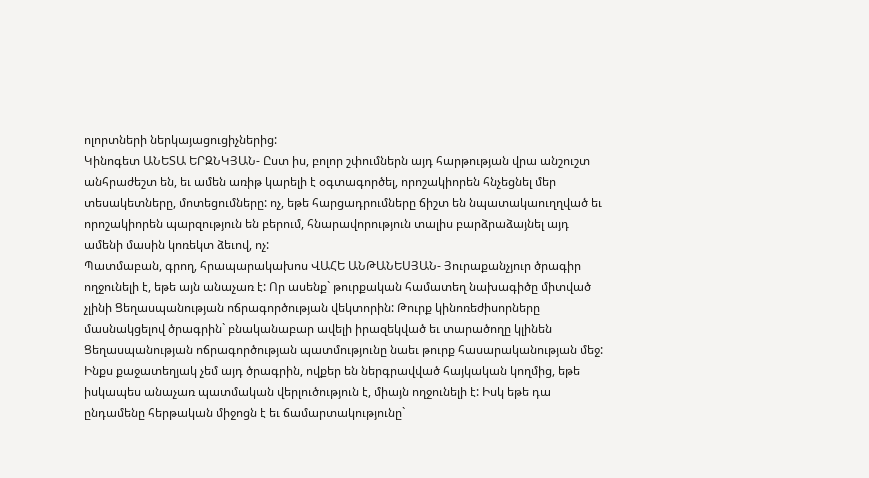ոլորտների ներկայացուցիչներից:
Կինոգետ ԱՆԵՏԱ ԵՐԶՆԿՅԱՆ- Ըստ իս, բոլոր շփումներն այդ հարթության վրա անշուշտ անհրաժեշտ են, եւ ամեն առիթ կարելի է օգտագործել, որոշակիորեն հնչեցնել մեր տեսակետները, մոտեցումները: ոչ, եթե հարցադրումները ճիշտ են նպատակաուղղված եւ որոշակիորեն պարզություն են բերում, հնարավորություն տալիս բարձրաձայնել այդ ամենի մասին կոռեկտ ձեւով, ոչ:
Պատմաբան, գրող, հրապարակախոս ՎԱՀԵ ԱՆԹԱՆԵՍՅԱՆ- Յուրաքանչյուր ծրագիր ողջունելի է, եթե այն անաչառ է: Որ ասենք` թուրքական համատեղ նախագիծը միտված չլինի Ցեղասպանության ոճրագործության վեկտորին: Թուրք կինոռեժիսորները մասնակցելով ծրագրին` բնականաբար ավելի իրազեկված եւ տարածողը կլինեն Ցեղասպանության ոճրագործության պատմությունը նաեւ թուրք հասարականության մեջ: Ինքս քաջատեղյակ չեմ այդ ծրագրին, ովքեր են ներգրավված հայկական կողմից, եթե իսկապես անաչառ պատմական վերլուծություն է, միայն ողջունելի է: Իսկ եթե դա ընդամենը հերթական միջոցն է եւ ճամարտակությունը`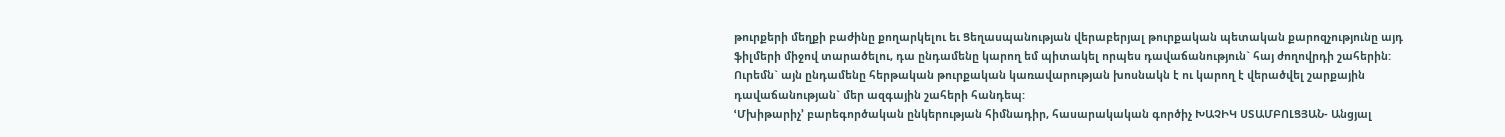թուրքերի մեղքի բաժինը քողարկելու եւ Ցեղասպանության վերաբերյալ թուրքական պետական քարոզչությունը այդ ֆիլմերի միջով տարածելու, դա ընդամենը կարող եմ պիտակել որպես դավաճանություն` հայ ժողովրդի շահերին: Ուրեմն` այն ընդամենը հերթական թուրքական կառավարության խոսնակն է ու կարող է վերածվել շարքային դավաճանության` մեր ազգային շահերի հանդեպ:
ՙՄխիթարիչ՚ բարեգործական ընկերության հիմնադիր, հասարակական գործիչ ԽԱՉԻԿ ՍՏԱՄԲՈԼՑՅԱՆ- Անցյալ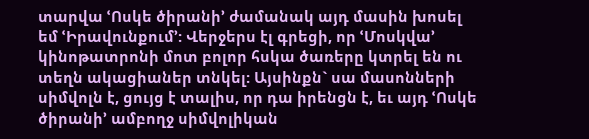տարվա ՙՈսկե ծիրանի՚ ժամանակ այդ մասին խոսել եմ ՙԻրավունքում՚: Վերջերս էլ գրեցի, որ ՙՄոսկվա՚ կինոթատրոնի մոտ բոլոր հսկա ծառերը կտրել են ու տեղն ակացիաներ տնկել: Այսինքն` սա մասոնների սիմվոլն է, ցույց է տալիս, որ դա իրենցն է, եւ այդ ՙՈսկե ծիրանի՚ ամբողջ սիմվոլիկան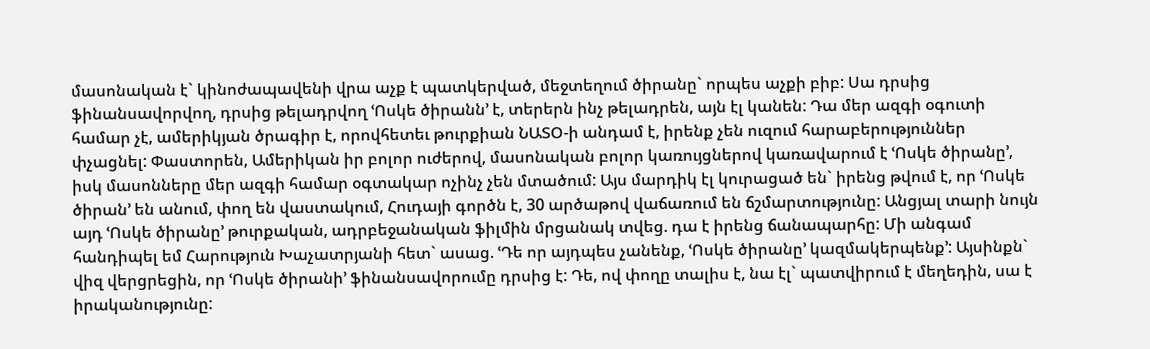մասոնական է` կինոժապավենի վրա աչք է պատկերված, մեջտեղում ծիրանը` որպես աչքի բիբ: Սա դրսից ֆինանսավորվող, դրսից թելադրվող ՙՈսկե ծիրանն՚ է, տերերն ինչ թելադրեն, այն էլ կանեն: Դա մեր ազգի օգուտի համար չէ, ամերիկյան ծրագիր է, որովհետեւ թուրքիան ՆԱՏՕ-ի անդամ է, իրենք չեն ուզում հարաբերություններ փչացնել: Փաստորեն, Ամերիկան իր բոլոր ուժերով, մասոնական բոլոր կառույցներով կառավարում է ՙՈսկե ծիրանը՚, իսկ մասոնները մեր ազգի համար օգտակար ոչինչ չեն մտածում: Այս մարդիկ էլ կուրացած են` իրենց թվում է, որ ՙՈսկե ծիրան՚ են անում, փող են վաստակում, Հուդայի գործն է, 30 արծաթով վաճառում են ճշմարտությունը: Անցյալ տարի նույն այդ ՙՈսկե ծիրանը՚ թուրքական, ադրբեջանական ֆիլմին մրցանակ տվեց. դա է իրենց ճանապարհը: Մի անգամ հանդիպել եմ Հարություն Խաչատրյանի հետ` ասաց. ՙԴե որ այդպես չանենք, ՙՈսկե ծիրանը՚ կազմակերպենք՚: Այսինքն` վիզ վերցրեցին, որ ՙՈսկե ծիրանի՚ ֆինանսավորումը դրսից է: Դե, ով փողը տալիս է, նա էլ` պատվիրում է մեղեդին, սա է իրականությունը: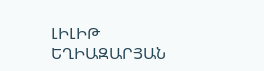ԼԻԼԻԹ ԵՂԻԱԶԱՐՅԱՆ